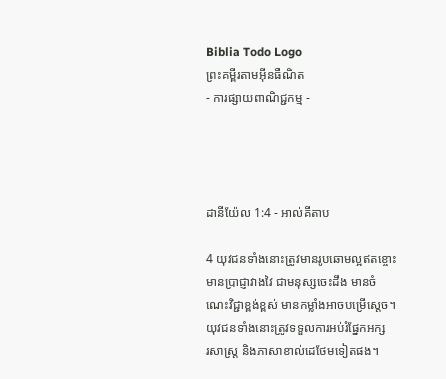Biblia Todo Logo
ព្រះគម្ពីរតាមអ៊ីនធឺណិត
- ការផ្សាយពាណិជ្ជកម្ម -




ដានី‌យ៉ែល 1:4 - អាល់គីតាប

4 យុវជនទាំងនោះត្រូវមានរូបឆោមល្អឥតខ្ចោះ មានប្រាជ្ញាវាង‌វៃ ជាមនុស្សចេះដឹង មានចំណេះវិជ្ជាខ្ពង់‌ខ្ពស់ មានកម្លាំងអាចបម្រើស្តេច។ យុវជនទាំងនោះត្រូវទទួលការអប់រំផ្នែកអក្សរ‌សាស្ត្រ និងភាសាខាល់ដេថែមទៀតផង។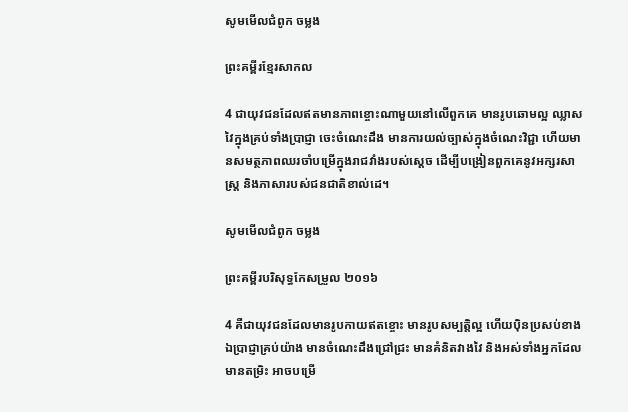សូមមើលជំពូក ចម្លង

ព្រះគម្ពីរខ្មែរសាកល

4 ជាយុវជនដែលឥតមានភាពខ្ចោះណាមួយនៅលើពួកគេ មានរូបឆោមល្អ ឈ្លាសវៃក្នុងគ្រប់ទាំងប្រាជ្ញា ចេះចំណេះដឹង មានការយល់ច្បាស់ក្នុងចំណេះវិជ្ជា ហើយមានសមត្ថភាពឈរចាំបម្រើក្នុងរាជវាំងរបស់ស្ដេច ដើម្បីបង្រៀនពួកគេនូវអក្សរសាស្ដ្រ និងភាសារបស់ជនជាតិខាល់ដេ។

សូមមើលជំពូក ចម្លង

ព្រះគម្ពីរបរិសុទ្ធកែសម្រួល ២០១៦

4 គឺជាយុវជនដែលមានរូបកាយឥតខ្ចោះ មានរូបសម្បត្តិល្អ ហើយប៉ិនប្រសប់ខាងឯប្រាជ្ញាគ្រប់យ៉ាង មានចំណេះដឹងជ្រៅ‌ជ្រះ មានគំនិតវាង‌វៃ និងអស់ទាំងអ្នកដែលមានតម្រិះ អាចបម្រើ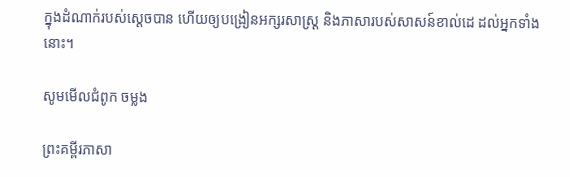ក្នុងដំណាក់របស់ស្តេចបាន ហើយឲ្យបង្រៀនអក្សរសាស្ត្រ និងភាសារបស់សាសន៍ខាល់ដេ ដល់អ្នកទាំងនោះ។

សូមមើលជំពូក ចម្លង

ព្រះគម្ពីរភាសា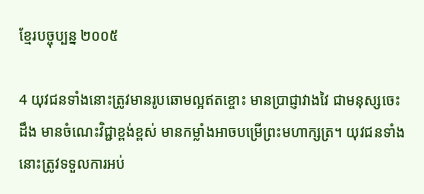ខ្មែរបច្ចុប្បន្ន ២០០៥

4 យុវជនទាំងនោះត្រូវមានរូបឆោមល្អឥតខ្ចោះ មានប្រាជ្ញាវាង‌វៃ ជាមនុស្សចេះដឹង មានចំណេះវិជ្ជាខ្ពង់‌ខ្ពស់ មានកម្លាំងអាចបម្រើព្រះ‌មហា‌ក្សត្រ។ យុវជនទាំងនោះត្រូវទទួលការអប់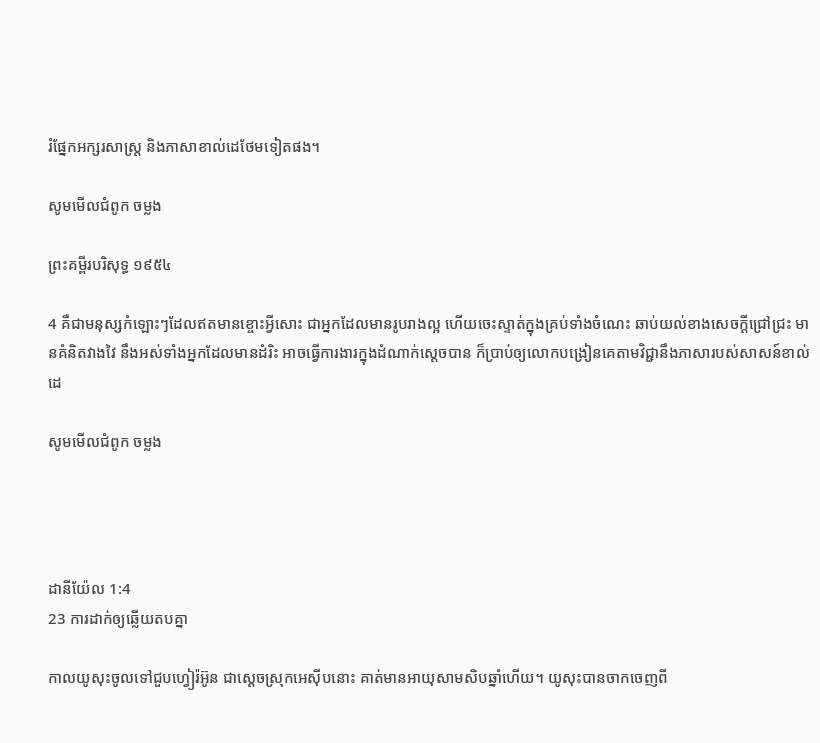រំផ្នែកអក្សរ‌សាស្ត្រ និងភាសាខាល់ដេថែមទៀតផង។

សូមមើលជំពូក ចម្លង

ព្រះគម្ពីរបរិសុទ្ធ ១៩៥៤

4 គឺជាមនុស្សកំឡោះៗដែលឥតមានខ្ចោះអ្វីសោះ ជាអ្នកដែលមានរូបរាងល្អ ហើយចេះស្ទាត់ក្នុងគ្រប់ទាំងចំណេះ ឆាប់យល់ខាងសេចក្ដីជ្រៅ‌ជ្រះ មានគំនិតវាង‌វៃ នឹងអស់ទាំងអ្នកដែលមានដំរិះ អាចធ្វើការ‌ងារក្នុងដំណាក់ស្តេចបាន ក៏ប្រាប់ឲ្យលោកបង្រៀនគេតាមវិជ្ជានឹងភាសារបស់សាសន៍ខាល់ដេ

សូមមើលជំពូក ចម្លង




ដានី‌យ៉ែល 1:4
23 ការដាក់ឲ្យឆ្លើយតបគ្នា

កាលយូសុះចូលទៅជួបហ្វៀរ៉អ៊ូន ជាស្តេចស្រុកអេស៊ីបនោះ គាត់មានអាយុសាម‌សិបឆ្នាំហើយ។ យូសុះបានចាកចេញពី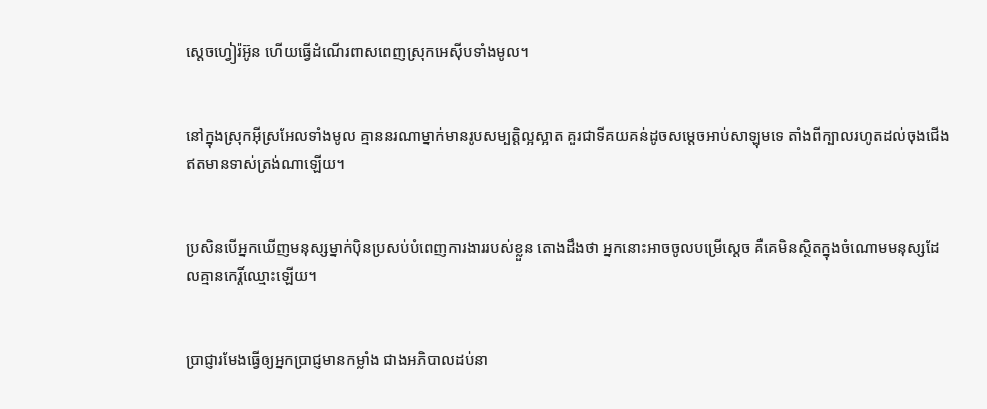ស្តេចហ្វៀរ៉អ៊ូន ហើយធ្វើដំណើរពាសពេញស្រុកអេស៊ីបទាំងមូល។


នៅក្នុងស្រុកអ៊ីស្រ‌អែលទាំងមូល គ្មាននរណាម្នាក់មានរូបសម្បត្តិល្អស្អាត គួរជាទីគយ‌គន់ដូចសម្តេចអាប់‌សាឡុមទេ តាំងពីក្បាលរហូតដល់ចុងជើង ឥតមានទាស់ត្រង់ណាឡើយ។


ប្រសិនបើអ្នកឃើញមនុស្សម្នាក់ប៉ិន‌ប្រសប់បំពេញការ‌ងាររបស់ខ្លួន តោងដឹងថា អ្នកនោះអាចចូលបម្រើស្ដេច គឺគេមិនស្ថិតក្នុងចំណោមមនុស្សដែលគ្មានកេរ្តិ៍ឈ្មោះឡើយ។


ប្រាជ្ញារមែងធ្វើឲ្យអ្នកប្រាជ្ញមានកម្លាំង ជាងអភិបាលដប់នា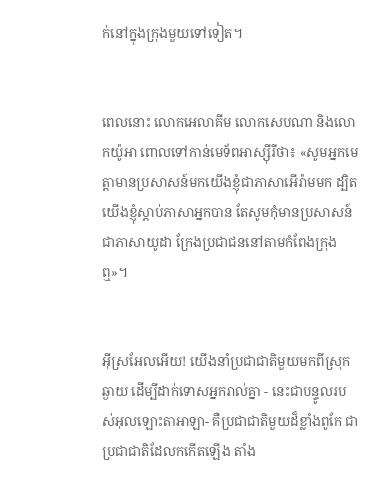ក់នៅក្នុងក្រុងមួយទៅទៀត។


ពេលនោះ លោកអេលា‌គីម លោកសេបណា និងលោកយ៉ូអា ពោលទៅកាន់មេ‌ទ័ពអាស្ស៊ីរីថា៖ «សូមអ្នកមេត្តាមានប្រសាសន៍មកយើងខ្ញុំជាភាសាអើរ៉ាមមក ដ្បិតយើងខ្ញុំស្ដាប់ភាសាអ្នកបាន តែសូមកុំមានប្រសាសន៍ជាភាសាយូដា ក្រែងប្រជា‌ជននៅតាមកំពែងក្រុងឮ»។


អ៊ីស្រ‌អែលអើយ! យើងនាំប្រជា‌ជាតិមួយមកពីស្រុកឆ្ងាយ ដើម្បីដាក់ទោសអ្នករាល់គ្នា - នេះជាបន្ទូលរបស់អុលឡោះ‌តាអាឡា- គឺប្រជា‌ជាតិមួយដ៏ខ្លាំងពូកែ ជាប្រជា‌ជាតិដែលកកើតឡើង តាំង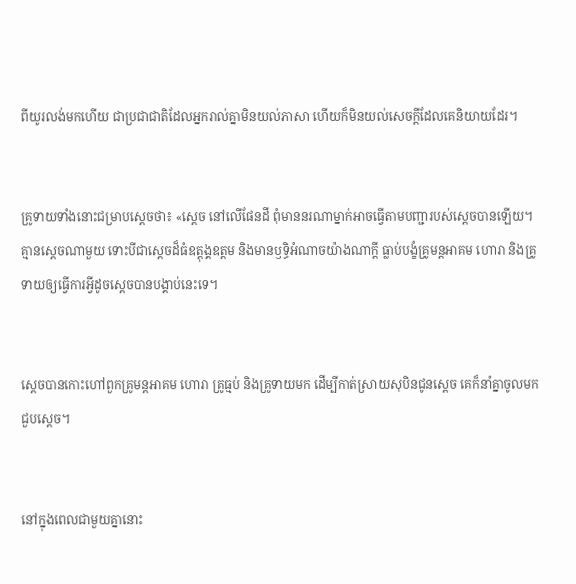ពីយូរ‌លង់មកហើយ ជាប្រជា‌ជាតិដែលអ្នករាល់គ្នាមិនយល់ភាសា ហើយក៏មិនយល់សេចក្ដីដែលគេនិយាយដែរ។


គ្រូទាយទាំងនោះជម្រាបស្តេចថា៖ «ស្តេច នៅលើផែនដី ពុំមាននរណាម្នាក់អាចធ្វើតាមបញ្ជារបស់ស្តេចបានឡើយ។ គ្មានស្ដេចណាមួយ ទោះបីជាស្ដេចដ៏ធំឧត្ដុង្គ‌ឧត្ដម និងមានឫទ្ធិអំណាចយ៉ាងណាក្ដី ធ្លាប់បង្ខំគ្រូមន្ត‌អាគម ហោរា និងគ្រូទាយឲ្យធ្វើការអ្វីដូចស្តេចបានបង្គាប់នេះទេ។


ស្តេចបានកោះហៅពួកគ្រូមន្ត‌អាគម ហោរា គ្រូធ្មប់ និងគ្រូទាយមក ដើម្បីកាត់ស្រាយសុបិនជូនស្តេច គេក៏នាំគ្នាចូលមកជួបស្ដេច។


នៅក្នុងពេលជាមួយគ្នានោះ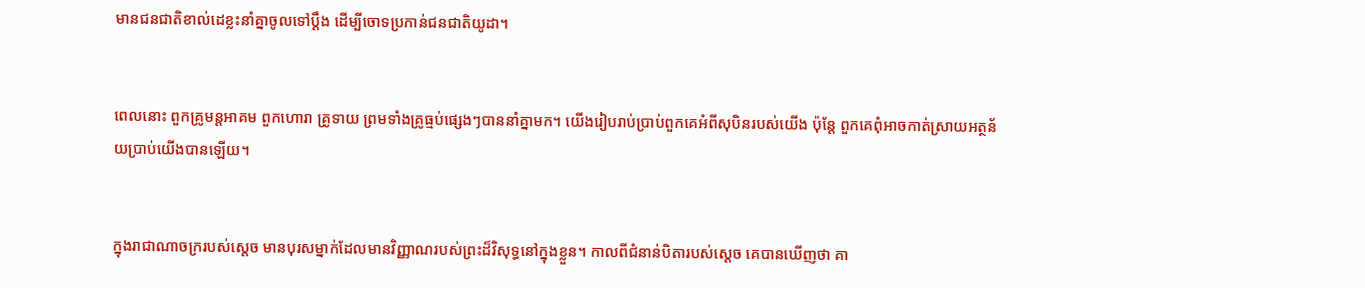មានជន‌ជាតិខាល់ដេខ្លះនាំគ្នាចូលទៅប្ដឹង ដើម្បីចោទប្រកាន់ជន‌ជាតិយូដា។


ពេលនោះ ពួកគ្រូមន្ត‌អាគម ពួកហោរា គ្រូទាយ ព្រមទាំងគ្រូធ្មប់ផ្សេងៗបាននាំគ្នាមក។ យើងរៀបរាប់ប្រាប់ពួកគេអំពីសុបិនរបស់យើង ប៉ុន្តែ ពួកគេពុំអាចកាត់ស្រាយអត្ថ‌ន័យប្រាប់យើងបានឡើយ។


ក្នុងរាជា‌ណាចក្ររបស់ស្តេច មានបុរសម្នាក់ដែលមានវិញ្ញាណរបស់ព្រះដ៏‌វិសុទ្ធនៅក្នុងខ្លួន។ កាលពីជំនាន់បិតារបស់ស្តេច គេបានឃើញថា គា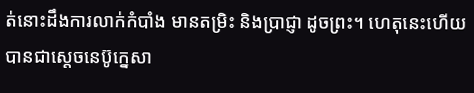ត់នោះដឹងការលាក់កំបាំង មានតម្រិះ និងប្រាជ្ញា ដូចព្រះ។ ហេតុនេះហើយបានជាស្តេចនេប៊ូ‌ក្នេសា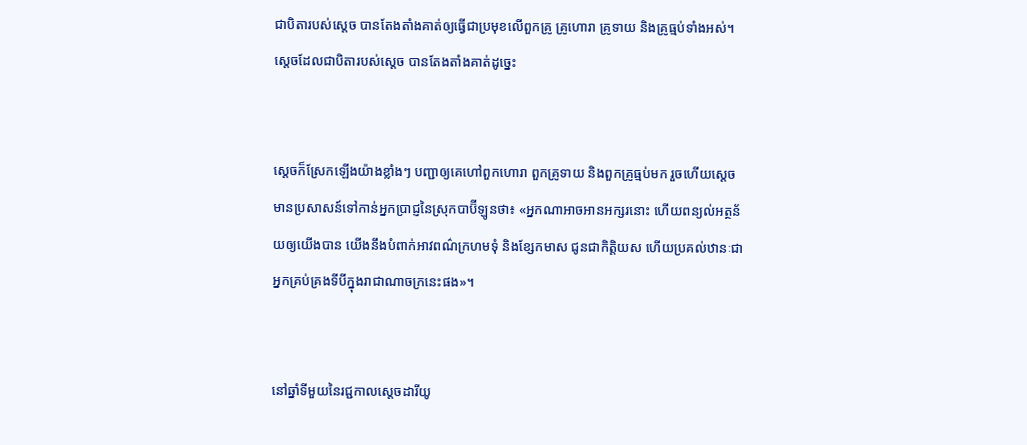ជាបិតារបស់ស្តេច បានតែង‌តាំងគាត់ឲ្យធ្វើជាប្រមុខលើពួកគ្រូ គ្រូហោរា គ្រូទាយ និងគ្រូធ្មប់ទាំងអស់។ ស្តេចដែលជាបិតារបស់ស្តេច បានតែង‌តាំងគាត់ដូច្នេះ


ស្ដេចក៏ស្រែកឡើងយ៉ាងខ្លាំងៗ បញ្ជាឲ្យគេហៅពួកហោរា ពួកគ្រូទាយ និងពួកគ្រូធ្មប់មក រួចហើយស្ដេចមានប្រសាសន៍ទៅកាន់អ្នកប្រាជ្ញនៃស្រុកបាប៊ី‌ឡូនថា៖ «អ្នកណាអាចអានអក្សរនោះ ហើយពន្យល់អត្ថ‌ន័យឲ្យយើងបាន យើងនឹងបំពាក់អាវពណ៌ក្រហមទុំ និងខ្សែកមាស ជូនជាកិត្តិយស ហើយប្រគល់ឋានៈជាអ្នកគ្រប់‌គ្រងទីបីក្នុងរាជា‌ណាចក្រនេះផង»។


នៅឆ្នាំទីមួយនៃរជ្ជកាលស្តេចដារី‌យូ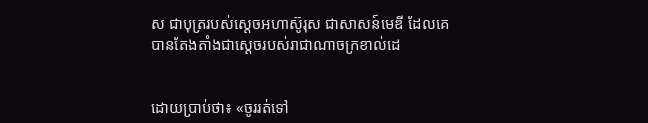ស ជាបុត្ររបស់ស្តេចអហា‌ស៊ូរុស ជាសាសន៍មេឌី ដែលគេបានតែង‌តាំងជាស្ដេចរបស់រាជា‌ណាចក្រខាល់ដេ


ដោយប្រាប់ថា៖ «ចូររត់ទៅ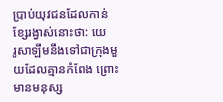ប្រាប់យុវជនដែលកាន់ខ្សែរង្វាស់នោះថា: យេរូ‌សាឡឹមនឹងទៅជាក្រុងមួយដែលគ្មានកំពែង ព្រោះមានមនុស្ស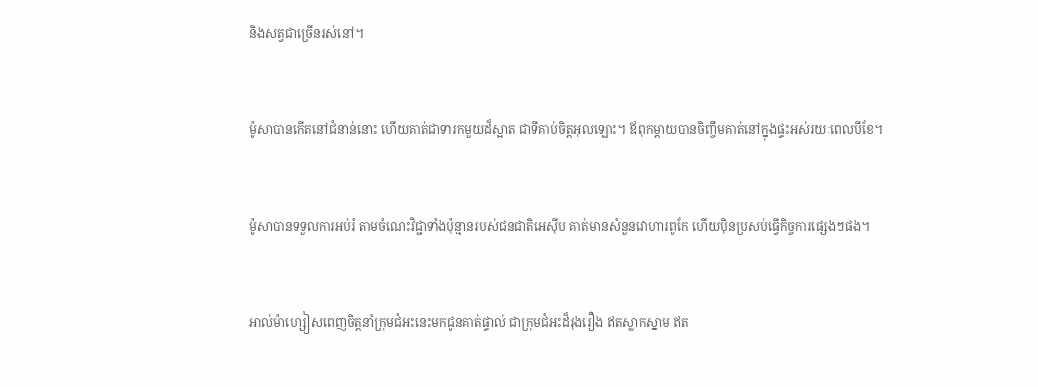និងសត្វជាច្រើនរស់នៅ។


ម៉ូសាបានកើតនៅជំនាន់នោះ ហើយគាត់ជាទារកមួយដ៏ស្អាត ជាទីគាប់ចិត្តអុលឡោះ។ ឪពុក‌ម្ដាយបានចិញ្ចឹមគាត់នៅក្នុងផ្ទះអស់រយៈពេលបីខែ។


ម៉ូសាបានទទួលការអប់រំ តាមចំណេះវិជ្ជាទាំងប៉ុន្មានរបស់ជន‌ជាតិអេស៊ីប គាត់មានសំនួនវោហារពូកែ ហើយប៉ិន‌ប្រសប់ធ្វើកិច្ចការផ្សេងៗផង។


អាល់ម៉ា‌ហ្សៀសពេញចិត្តនាំក្រុម‌ជំអះនេះមកជូនគាត់ផ្ទាល់ ជាក្រុម‌ជំអះដ៏រុង‌រឿង ឥតស្លាកស្នាម ឥត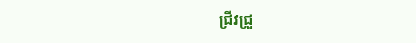ជ្រីវ‌ជ្រួ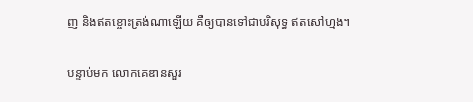ញ និងឥតខ្ចោះត្រង់ណាឡើយ គឺឲ្យបានទៅជាបរិសុទ្ធ ឥតសៅ‌ហ្មង។


បន្ទាប់មក លោកគេឌានសួរ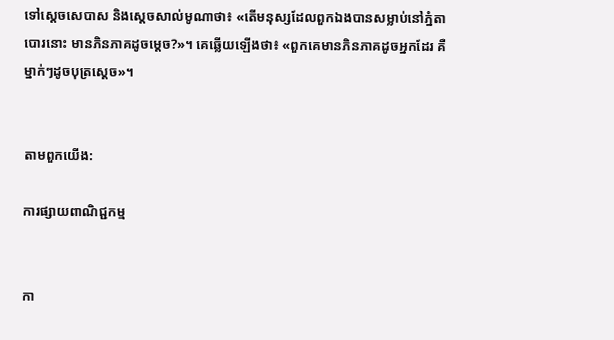ទៅស្តេចសេបាស និងស្តេចសាល់‌មូណាថា៖ «តើមនុស្សដែលពួកឯងបានសម្លាប់នៅភ្នំតាបោរនោះ មានភិនភាគដូចម្តេច?»។ គេឆ្លើយឡើងថា៖ «ពួកគេមានភិនភាគដូចអ្នកដែរ គឺម្នាក់ៗដូចបុត្រស្តេច»។


តាមពួកយើង:

ការផ្សាយពាណិជ្ជកម្ម


កា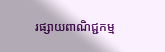រផ្សាយពាណិជ្ជកម្ម